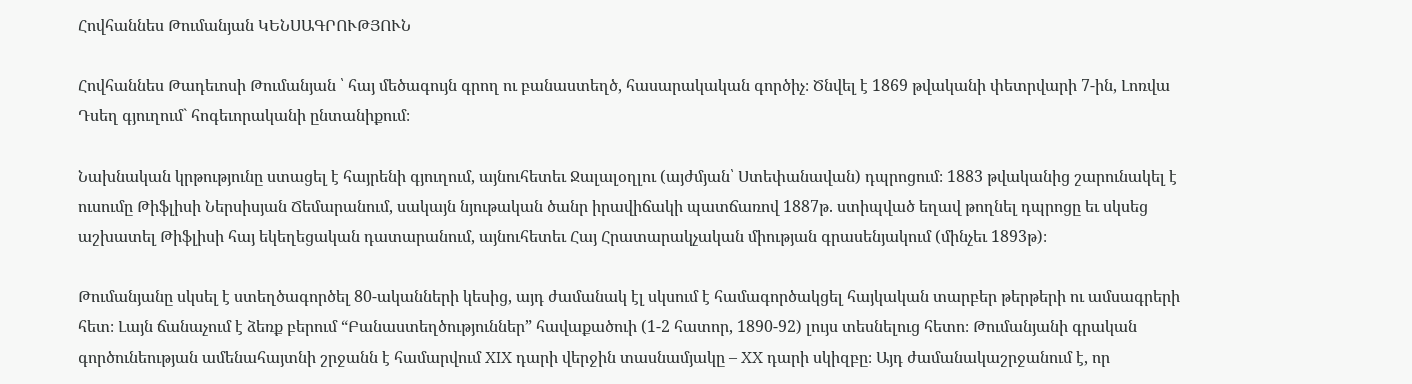Հովհաննես Թումանյան ԿԵՆՍԱԳՐՈՒԹՅՈՒՆ

Հովհաննես Թադեւոսի Թումանյան ՝ հայ մեծագույն գրող ու բանաստեղծ, հասարակական գործիչ։ Ծնվել է 1869 թվականի փետրվարի 7-ին, Լոռվա Դսեղ գյուղում` հոգեւորականի ընտանիքում։

Նախնական կրթությունը ստացել է հայրենի գյուղում, այնուհետեւ Ջալալօղլու (այժմյան՝ Ստեփանավան) դպրոցում։ 1883 թվականից շարունակել է ուսումը Թիֆլիսի Ներսիսյան Ճեմարանում, սակայն նյութական ծանր իրավիճակի պատճառով 1887թ. ստիպված եղավ թողնել դպրոցը եւ սկսեց աշխատել Թիֆլիսի հայ եկեղեցական դատարանում, այնուհետեւ Հայ Հրատարակչական միության գրասենյակում (մինչեւ 1893թ)։

Թումանյանը սկսել է ստեղծագործել 80-ականների կեսից, այդ ժամանակ էլ սկսում է համագործակցել հայկական տարբեր թերթերի ու ամսագրերի հետ։ Լայն ճանաչում է ձեռք բերում “Բանաստեղծություններ” հավաքածուի (1-2 հատոր, 1890-92) լույս տեսնելուց հետո։ Թումանյանի գրական գործունեության ամենահայտնի շրջանն է համարվում XIX դարի վերջին տասնամյակը – XX դարի սկիզբը։ Այդ ժամանակաշրջանում է, որ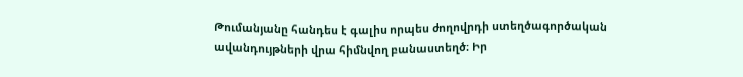Թումանյանը հանդես է գալիս որպես ժողովրդի ստեղծագործական ավանդույթների վրա հիմնվող բանաստեղծ։ Իր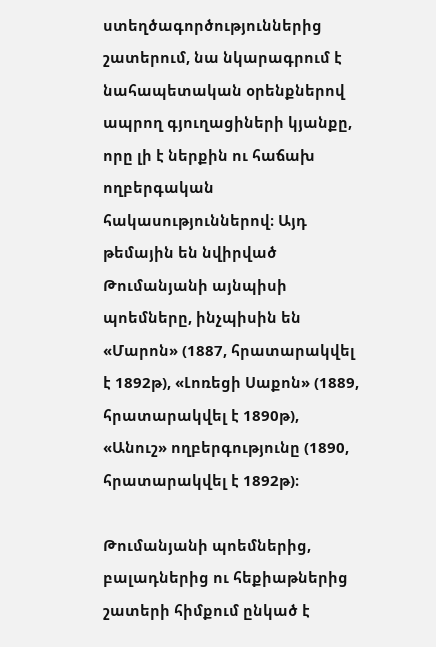ստեղծագործություններից շատերում, նա նկարագրում է նահապետական օրենքներով ապրող գյուղացիների կյանքը, որը լի է ներքին ու հաճախ ողբերգական հակասություններով։ Այդ թեմային են նվիրված Թումանյանի այնպիսի պոեմները, ինչպիսին են «Մարոն» (1887, հրատարակվել է 1892թ), «Լոռեցի Սաքոն» (1889, հրատարակվել է 1890թ), «Անուշ» ողբերգությունը (1890, հրատարակվել է 1892թ)։

Թումանյանի պոեմներից, բալադներից ու հեքիաթներից շատերի հիմքում ընկած է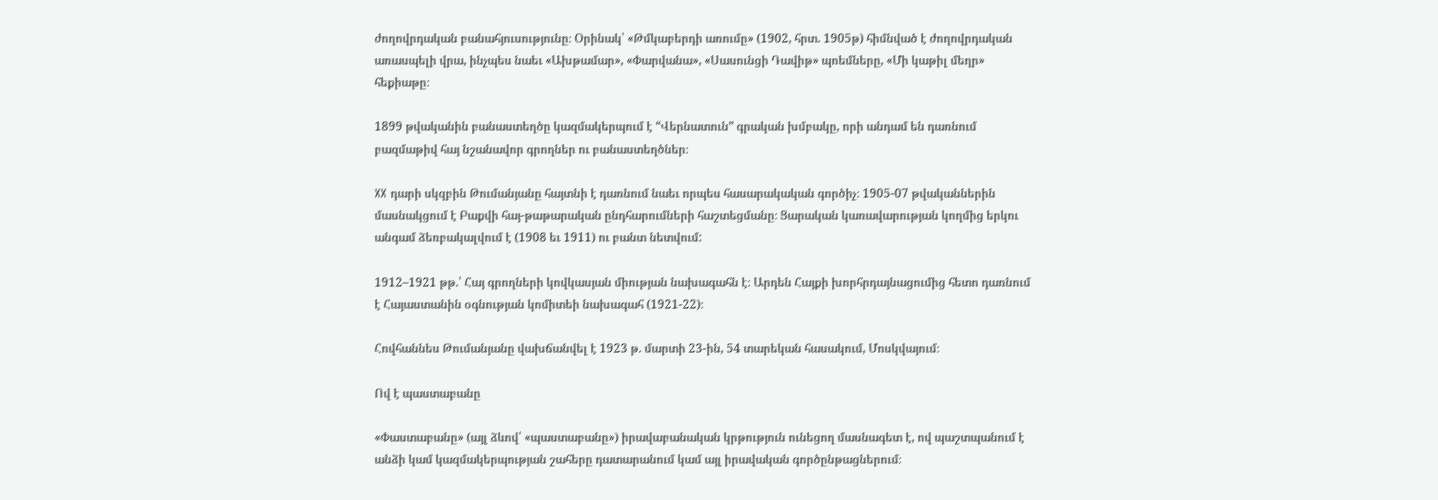ժողովրդական բանահյուսությունը։ Օրինակ՝ «Թմկաբերդի առումը» (1902, հրտ. 1905թ) հիմնված է ժողովրդական առասպելի վրա, ինչպես նաեւ «Ախթամար», «Փարվանա», «Սասունցի Դավիթ» պոեմները, «Մի կաթիլ մեղր» հեքիաթը։

1899 թվականին բանաստեղծը կազմակերպում է “Վերնատուն” գրական խմբակը, որի անդամ են դառնում բազմաթիվ հայ նշանավոր գրողներ ու բանաստեղծներ։

XX դարի սկզբին Թումանյանը հայտնի է դառնում նաեւ որպես հասարակական գործիչ։ 1905-07 թվականներին մասնակցում է Բաքվի հայ-թաթարական ընդհարումների հաշտեցմանը։ Ցարական կառավարության կողմից երկու անգամ ձեռբակալվում է (1908 եւ 1911) ու բանտ նետվում:

1912–1921 թթ.՝ Հայ գրողների կովկասյան միության նախագահն է։ Արդեն Հայքի խորհրդայնացումից հետո դառնում է Հայաստանին օգնության կոմիտեի նախագահ (1921-22)։

Հովհաննես Թումանյանը վախճանվել է 1923 թ. մարտի 23-ին, 54 տարեկան հասակում, Մոսկվայում։

Ով է պաստաբանը

«Փաստաբանը» (այլ ձևով՝ «պաստաբանը») իրավաբանական կրթություն ունեցող մասնագետ է, ով պաշտպանում է անձի կամ կազմակերպության շահերը դատարանում կամ այլ իրավական գործընթացներում։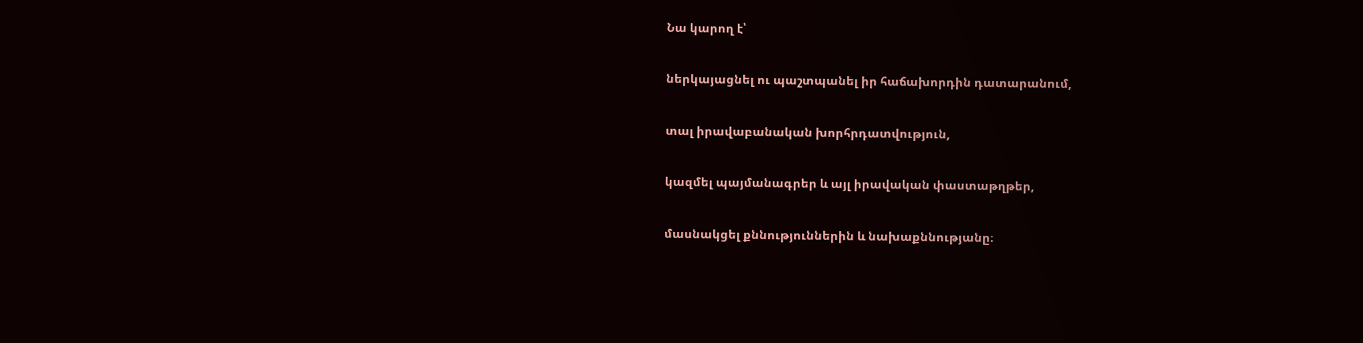Նա կարող է՝

ներկայացնել ու պաշտպանել իր հաճախորդին դատարանում,

տալ իրավաբանական խորհրդատվություն,

կազմել պայմանագրեր և այլ իրավական փաստաթղթեր,

մասնակցել քննություններին և նախաքննությանը։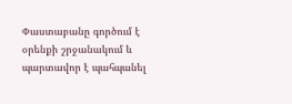Փաստաբանը գործում է օրենքի շրջանակում և պարտավոր է պահպանել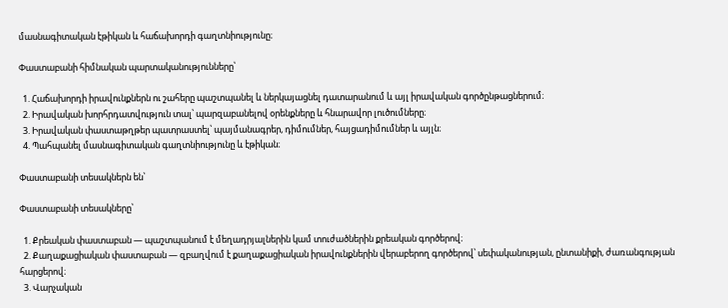մասնագիտական էթիկան և հաճախորդի գաղտնիությունը։

Փաստաբանի հիմնական պարտականությունները՝

  1. Հաճախորդի իրավունքներն ու շահերը պաշտպանել և ներկայացնել դատարանում և այլ իրավական գործընթացներում։
  2. Իրավական խորհրդատվություն տալ՝ պարզաբանելով օրենքները և հնարավոր լուծումները։
  3. Իրավական փաստաթղթեր պատրաստել՝ պայմանագրեր, դիմումներ, հայցադիմումներ և այլն։
  4. Պահպանել մասնագիտական գաղտնիությունը և էթիկան։

Փաստաբանի տեսակներն են՝

Փաստաբանի տեսակները՝

  1. Քրեական փաստաբան — պաշտպանում է մեղադրյալներին կամ տուժածներին քրեական գործերով։
  2. Քաղաքացիական փաստաբան — զբաղվում է քաղաքացիական իրավունքներին վերաբերող գործերով՝ սեփականության, ընտանիքի, ժառանգության հարցերով։
  3. Վարչական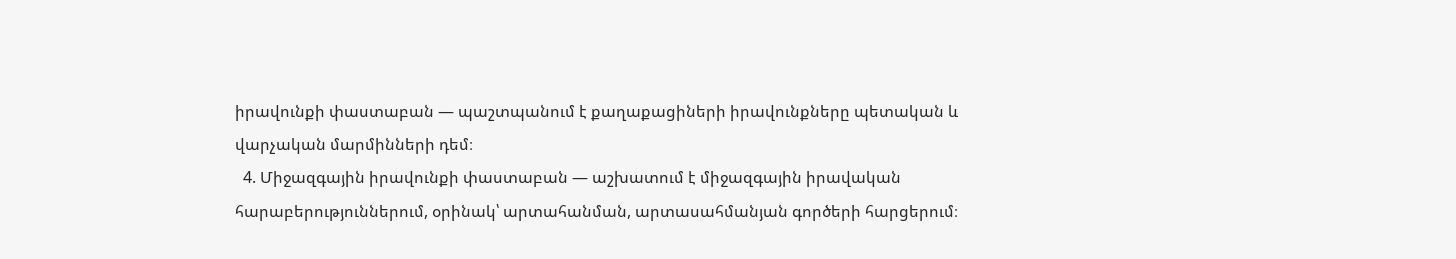իրավունքի փաստաբան — պաշտպանում է քաղաքացիների իրավունքները պետական և վարչական մարմինների դեմ։
  4. Միջազգային իրավունքի փաստաբան — աշխատում է միջազգային իրավական հարաբերություններում, օրինակ՝ արտահանման, արտասահմանյան գործերի հարցերում։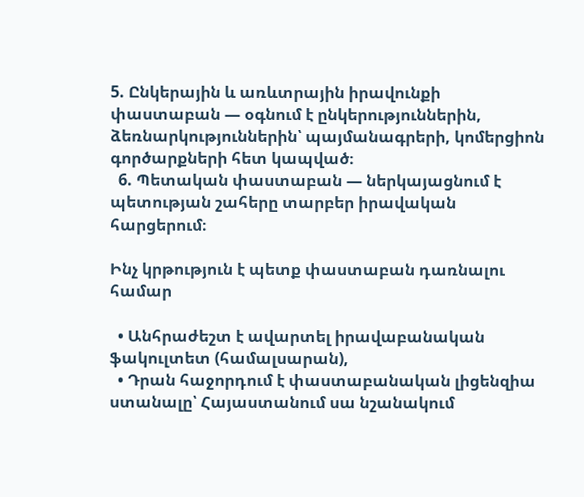5. Ընկերային և առևտրային իրավունքի փաստաբան — օգնում է ընկերություններին, ձեռնարկություններին՝ պայմանագրերի, կոմերցիոն գործարքների հետ կապված։
  6. Պետական փաստաբան — ներկայացնում է պետության շահերը տարբեր իրավական հարցերում։

Ինչ կրթություն է պետք փաստաբան դառնալու համար

  • Անհրաժեշտ է ավարտել իրավաբանական ֆակուլտետ (համալսարան),
  • Դրան հաջորդում է փաստաբանական լիցենզիա ստանալը՝ Հայաստանում սա նշանակում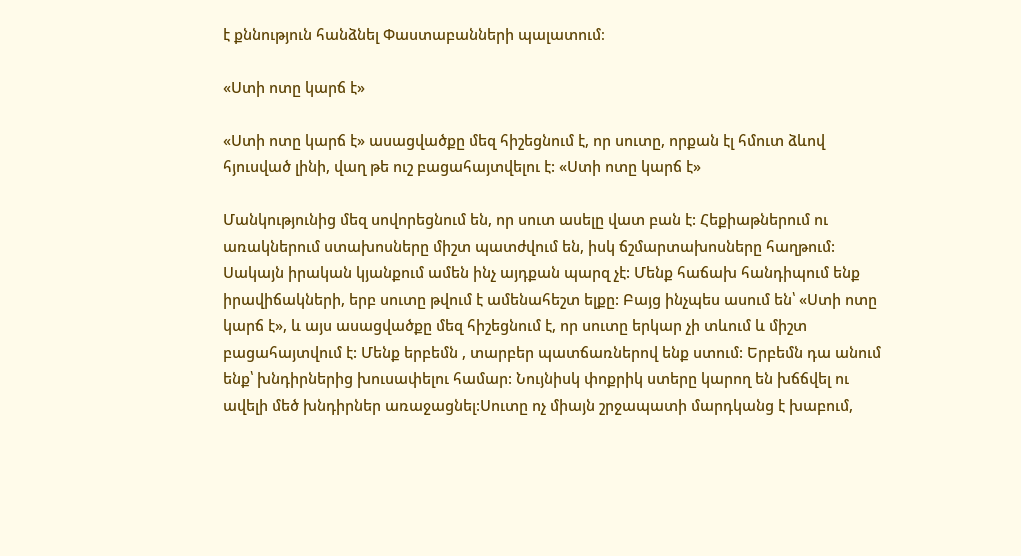է քննություն հանձնել Փաստաբանների պալատում։

«Ստի ոտը կարճ է»

«Ստի ոտը կարճ է» ասացվածքը մեզ հիշեցնում է, որ սուտը, որքան էլ հմուտ ձևով հյուսված լինի, վաղ թե ուշ բացահայտվելու է: «Ստի ոտը կարճ է»

Մանկությունից մեզ սովորեցնում են, որ սուտ ասելը վատ բան է: Հեքիաթներում ու առակներում ստախոսները միշտ պատժվում են, իսկ ճշմարտախոսները հաղթում: Սակայն իրական կյանքում ամեն ինչ այդքան պարզ չէ: Մենք հաճախ հանդիպում ենք իրավիճակների, երբ սուտը թվում է ամենահեշտ ելքը: Բայց ինչպես ասում են՝ «Ստի ոտը կարճ է», և այս ասացվածքը մեզ հիշեցնում է, որ սուտը երկար չի տևում և միշտ բացահայտվում է: Մենք երբեմն , տարբեր պատճառներով ենք ստում: Երբեմն դա անում ենք՝ խնդիրներից խուսափելու համար: Նույնիսկ փոքրիկ ստերը կարող են խճճվել ու ավելի մեծ խնդիրներ առաջացնել:Սուտը ոչ միայն շրջապատի մարդկանց է խաբում,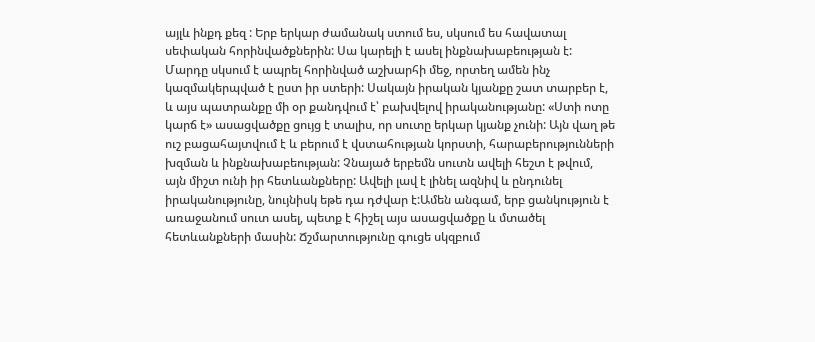այլև ինքդ քեզ : Երբ երկար ժամանակ ստում ես, սկսում ես հավատալ սեփական հորինվածքներին: Սա կարելի է ասել ինքնախաբեության է: Մարդը սկսում է ապրել հորինված աշխարհի մեջ, որտեղ ամեն ինչ կազմակերպված է ըստ իր ստերի: Սակայն իրական կյանքը շատ տարբեր է, և այս պատրանքը մի օր քանդվում է՝ բախվելով իրականությանը: «Ստի ոտը կարճ է» ասացվածքը ցույց է տալիս, որ սուտը երկար կյանք չունի: Այն վաղ թե ուշ բացահայտվում է և բերում է վստահության կորստի, հարաբերությունների խզման և ինքնախաբեության: Չնայած երբեմն սուտն ավելի հեշտ է թվում, այն միշտ ունի իր հետևանքները: Ավելի լավ է լինել ազնիվ և ընդունել իրականությունը, նույնիսկ եթե դա դժվար է:Ամեն անգամ, երբ ցանկություն է առաջանում սուտ ասել, պետք է հիշել այս ասացվածքը և մտածել հետևանքների մասին: Ճշմարտությունը գուցե սկզբում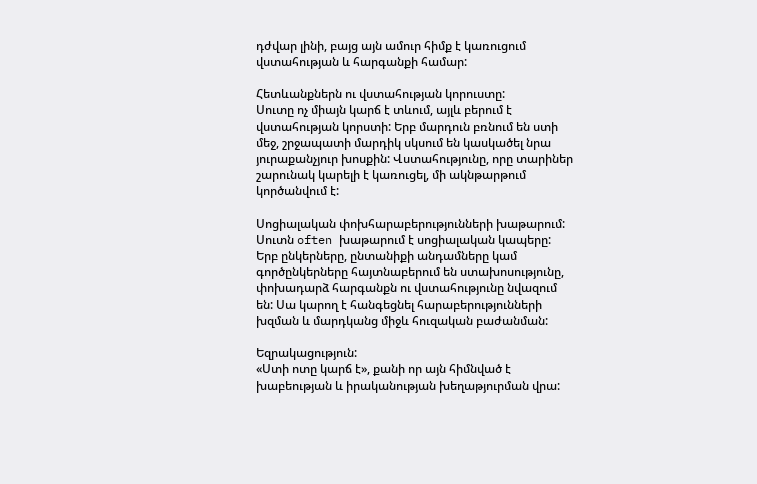դժվար լինի, բայց այն ամուր հիմք է կառուցում վստահության և հարգանքի համար:

Հետևանքներն ու վստահության կորուստը:
Սուտը ոչ միայն կարճ է տևում, այլև բերում է վստահության կորստի: Երբ մարդուն բռնում են ստի մեջ, շրջապատի մարդիկ սկսում են կասկածել նրա յուրաքանչյուր խոսքին: Վստահությունը, որը տարիներ շարունակ կարելի է կառուցել, մի ակնթարթում կործանվում է:

Սոցիալական փոխհարաբերությունների խաթարում:
Սուտն often խաթարում է սոցիալական կապերը: Երբ ընկերները, ընտանիքի անդամները կամ գործընկերները հայտնաբերում են ստախոսությունը, փոխադարձ հարգանքն ու վստահությունը նվազում են: Սա կարող է հանգեցնել հարաբերությունների խզման և մարդկանց միջև հուզական բաժանման:

Եզրակացություն:
«Ստի ոտը կարճ է», քանի որ այն հիմնված է խաբեության և իրականության խեղաթյուրման վրա: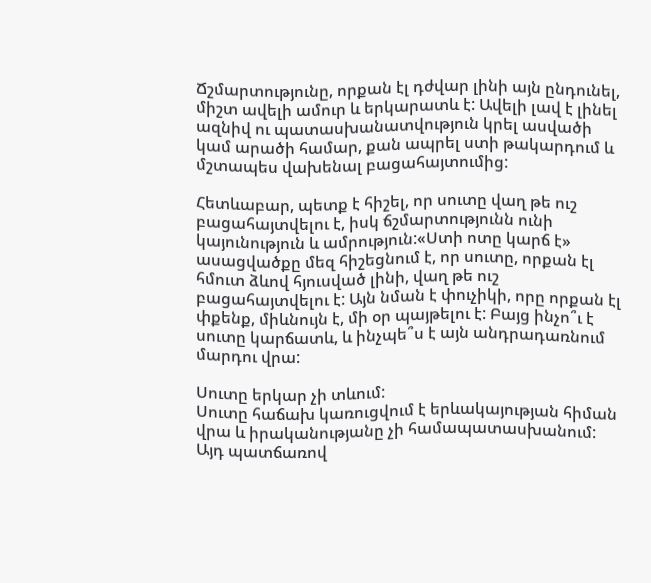Ճշմարտությունը, որքան էլ դժվար լինի այն ընդունել, միշտ ավելի ամուր և երկարատև է: Ավելի լավ է լինել ազնիվ ու պատասխանատվություն կրել ասվածի կամ արածի համար, քան ապրել ստի թակարդում և մշտապես վախենալ բացահայտումից:

Հետևաբար, պետք է հիշել, որ սուտը վաղ թե ուշ բացահայտվելու է, իսկ ճշմարտությունն ունի կայունություն և ամրություն:«Ստի ոտը կարճ է» ասացվածքը մեզ հիշեցնում է, որ սուտը, որքան էլ հմուտ ձևով հյուսված լինի, վաղ թե ուշ բացահայտվելու է: Այն նման է փուչիկի, որը որքան էլ փքենք, միևնույն է, մի օր պայթելու է: Բայց ինչո՞ւ է սուտը կարճատև, և ինչպե՞ս է այն անդրադառնում մարդու վրա:

Սուտը երկար չի տևում:
Սուտը հաճախ կառուցվում է երևակայության հիման վրա և իրականությանը չի համապատասխանում: Այդ պատճառով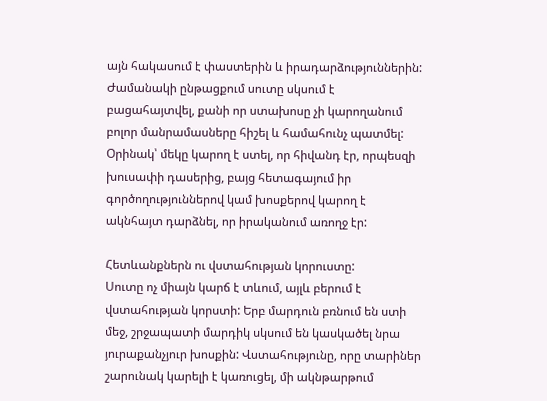այն հակասում է փաստերին և իրադարձություններին: Ժամանակի ընթացքում սուտը սկսում է բացահայտվել, քանի որ ստախոսը չի կարողանում բոլոր մանրամասները հիշել և համահունչ պատմել: Օրինակ՝ մեկը կարող է ստել, որ հիվանդ էր, որպեսզի խուսափի դասերից, բայց հետագայում իր գործողություններով կամ խոսքերով կարող է ակնհայտ դարձնել, որ իրականում առողջ էր:

Հետևանքներն ու վստահության կորուստը:
Սուտը ոչ միայն կարճ է տևում, այլև բերում է վստահության կորստի: Երբ մարդուն բռնում են ստի մեջ, շրջապատի մարդիկ սկսում են կասկածել նրա յուրաքանչյուր խոսքին: Վստահությունը, որը տարիներ շարունակ կարելի է կառուցել, մի ակնթարթում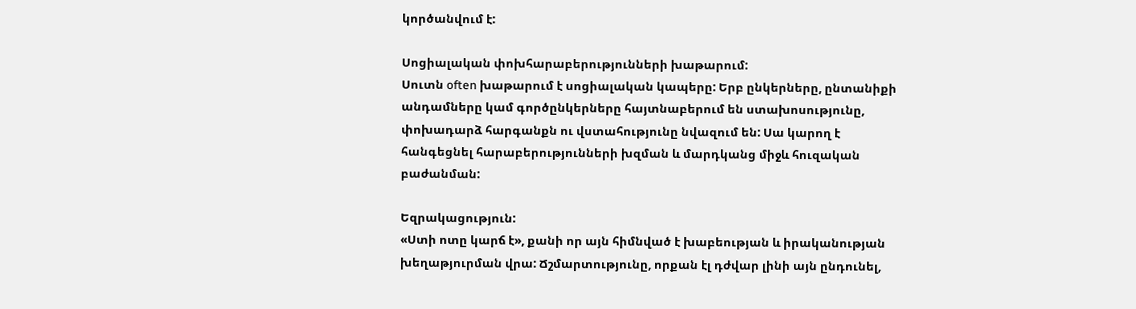կործանվում է:

Սոցիալական փոխհարաբերությունների խաթարում:
Սուտն often խաթարում է սոցիալական կապերը: Երբ ընկերները, ընտանիքի անդամները կամ գործընկերները հայտնաբերում են ստախոսությունը, փոխադարձ հարգանքն ու վստահությունը նվազում են: Սա կարող է հանգեցնել հարաբերությունների խզման և մարդկանց միջև հուզական բաժանման:

Եզրակացություն:
«Ստի ոտը կարճ է», քանի որ այն հիմնված է խաբեության և իրականության խեղաթյուրման վրա: Ճշմարտությունը, որքան էլ դժվար լինի այն ընդունել,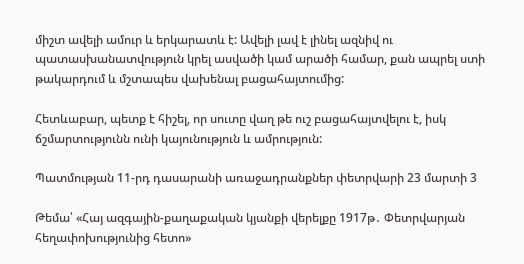միշտ ավելի ամուր և երկարատև է: Ավելի լավ է լինել ազնիվ ու պատասխանատվություն կրել ասվածի կամ արածի համար, քան ապրել ստի թակարդում և մշտապես վախենալ բացահայտումից:

Հետևաբար, պետք է հիշել, որ սուտը վաղ թե ուշ բացահայտվելու է, իսկ ճշմարտությունն ունի կայունություն և ամրություն:

Պատմության 11-րդ դասարանի առաջադրանքներ փետրվարի 23 մարտի 3

Թեմա՝ «Հայ ազգային-քաղաքական կյանքի վերելքը 1917թ․ Փետրվարյան հեղափոխությունից հետո»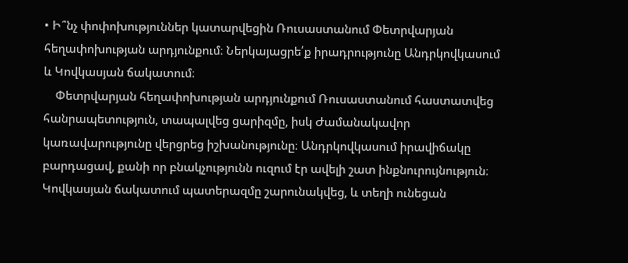• Ի՞նչ փոփոխություններ կատարվեցին Ռուսաստանում Փետրվարյան հեղափոխության արդյունքում։ Ներկայացրե՛ք իրադրությունը Անդրկովկասում և Կովկասյան ճակատում։
    Փետրվարյան հեղափոխության արդյունքում Ռուսաստանում հաստատվեց հանրապետություն, տապալվեց ցարիզմը, իսկ Ժամանակավոր կառավարությունը վերցրեց իշխանությունը։ Անդրկովկասում իրավիճակը բարդացավ, քանի որ բնակչությունն ուզում էր ավելի շատ ինքնուրույնություն։ Կովկասյան ճակատում պատերազմը շարունակվեց, և տեղի ունեցան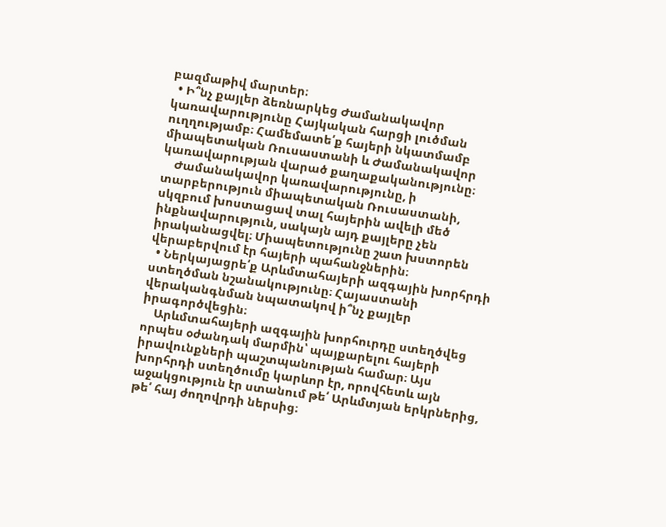բազմաթիվ մարտեր։
  • Ի՞նչ քայլեր ձեռնարկեց Ժամանակավոր կառավարությունը Հայկական հարցի լուծման ուղղությամբ։ Համեմատե՛ք հայերի նկատմամբ միապետական Ռուսաստանի և Ժամանակավոր կառավարության վարած քաղաքականությունը։
    Ժամանակավոր կառավարությունը, ի տարբերություն միապետական Ռուսաստանի, սկզբում խոստացավ տալ հայերին ավելի մեծ ինքնավարություն, սակայն այդ քայլերը չեն իրականացվել։ Միապետությունը շատ խստորեն վերաբերվում էր հայերի պահանջներին։
  • Ներկայացրե՛ք Արևմտահայերի ազգային խորհրդի ստեղծման նշանակությունը։ Հայաստանի վերականգնման նպատակով ի՞նչ քայլեր իրագործվեցին։
    Արևմտահայերի ազգային խորհուրդը ստեղծվեց որպես օժանդակ մարմին՝ պայքարելու հայերի իրավունքների պաշտպանության համար։ Այս խորհրդի ստեղծումը կարևոր էր, որովհետև այն աջակցություն էր ստանում թե՛ Արևմտյան երկրներից, թե՛ հայ ժողովրդի ներսից։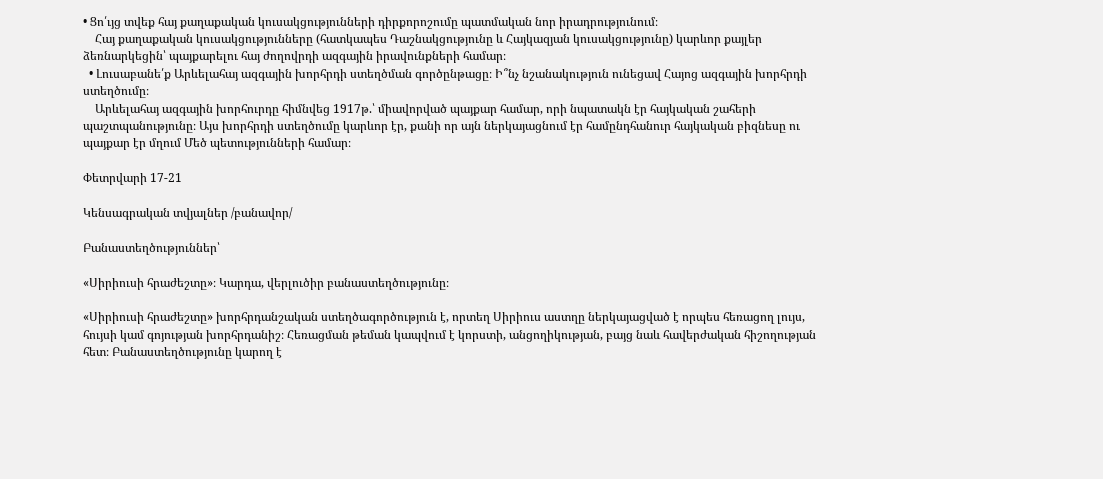• Ցո՛ւյց տվեք հայ քաղաքական կուսակցությունների դիրքորոշումը պատմական նոր իրադրությունում։
    Հայ քաղաքական կուսակցությունները (հատկապես Դաշնակցությունը և Հայկազյան կուսակցությունը) կարևոր քայլեր ձեռնարկեցին՝ պայքարելու հայ ժողովրդի ազգային իրավունքների համար։
  • Լուսաբանե՛ք Արևելահայ ազգային խորհրդի ստեղծման գործընթացը։ Ի՞նչ նշանակություն ունեցավ Հայոց ազգային խորհրդի ստեղծումը։
    Արևելահայ ազգային խորհուրդը հիմնվեց 1917թ.՝ միավորված պայքար համար, որի նպատակն էր հայկական շահերի պաշտպանությունը։ Այս խորհրդի ստեղծումը կարևոր էր, քանի որ այն ներկայացնում էր համընդհանուր հայկական բիզնեսը ու պայքար էր մղում Մեծ պետությունների համար։

Փետրվարի 17-21

Կենսագրական տվյալներ /բանավոր/

Բանաստեղծություններ՝

«Սիրիուսի հրաժեշտը»։ Կարդա, վերլուծիր բանաստեղծությունը։

«Սիրիուսի հրաժեշտը» խորհրդանշական ստեղծագործություն է, որտեղ Սիրիուս աստղը ներկայացված է որպես հեռացող լույս, հույսի կամ գոյության խորհրդանիշ։ Հեռացման թեման կապվում է կորստի, անցողիկության, բայց նաև հավերժական հիշողության հետ։ Բանաստեղծությունը կարող է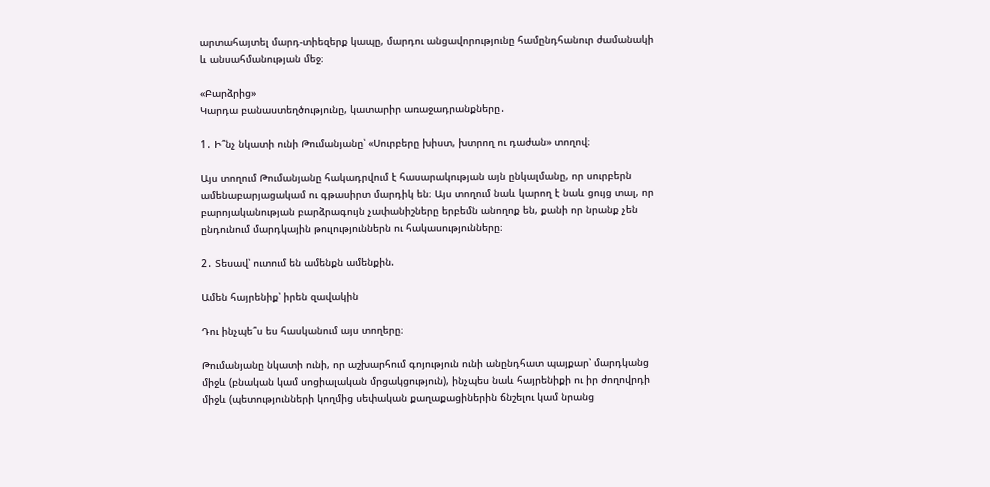արտահայտել մարդ-տիեզերք կապը, մարդու անցավորությունը համընդհանուր ժամանակի և անսահմանության մեջ։

«Բարձրից»
Կարդա բանաստեղծությունը, կատարիր առաջադրանքները․

1․ Ի՞նչ նկատի ունի Թումանյանը՝ «Սուրբերը խիստ, խտրող ու դաժան» տողով։

Այս տողում Թումանյանը հակադրվում է հասարակության այն ընկալմանը, որ սուրբերն ամենաբարյացակամ ու գթասիրտ մարդիկ են։ Այս տողում նաև կարող է նաև ցույց տալ, որ բարոյականության բարձրագույն չափանիշները երբեմն անողոք են, քանի որ նրանք չեն ընդունում մարդկային թուլություններն ու հակասությունները։

2․ Տեսավ՝ ուտում են ամենքն ամենքին.

Ամեն հայրենիք՝ իրեն զավակին

Դու ինչպե՞ս ես հասկանում այս տողերը։

Թումանյանը նկատի ունի, որ աշխարհում գոյություն ունի անընդհատ պայքար՝ մարդկանց միջև (բնական կամ սոցիալական մրցակցություն), ինչպես նաև հայրենիքի ու իր ժողովրդի միջև (պետությունների կողմից սեփական քաղաքացիներին ճնշելու կամ նրանց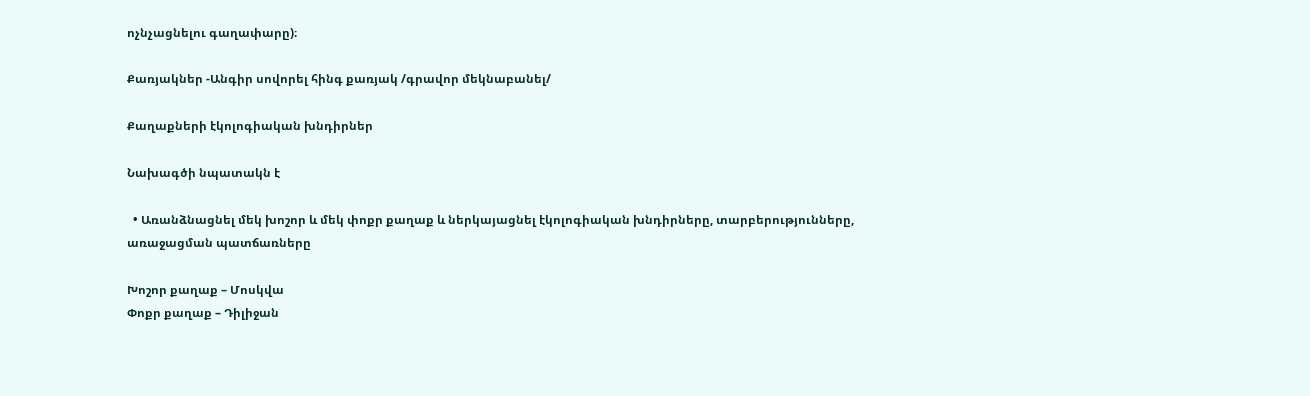ոչնչացնելու գաղափարը)։

Քառյակներ -Անգիր սովորել հինգ քառյակ /գրավոր մեկնաբանել/

Քաղաքների էկոլոգիական խնդիրներ

Նախագծի նպատակն է

  • Առանձնացնել մեկ խոշոր և մեկ փոքր քաղաք և ներկայացնել էկոլոգիական խնդիրները, տարբերությունները, առաջացման պատճառները

Խոշոր քաղաք – Մոսկվա
Փոքր քաղաք – Դիլիջան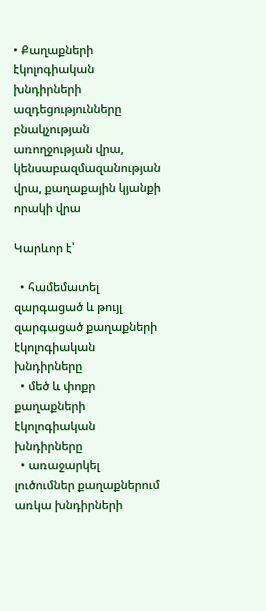• Քաղաքների էկոլոգիական խնդիրների ազդեցությունները բնակչության առողջության վրա, կենսաբազմազանության վրա, քաղաքային կյանքի որակի վրա

Կարևոր է՝

  • համեմատել զարգացած և թույլ զարգացած քաղաքների էկոլոգիական խնդիրները
  • մեծ և փոքր քաղաքների էկոլոգիական խնդիրները
  • առաջարկել լուծումներ քաղաքներում առկա խնդիրների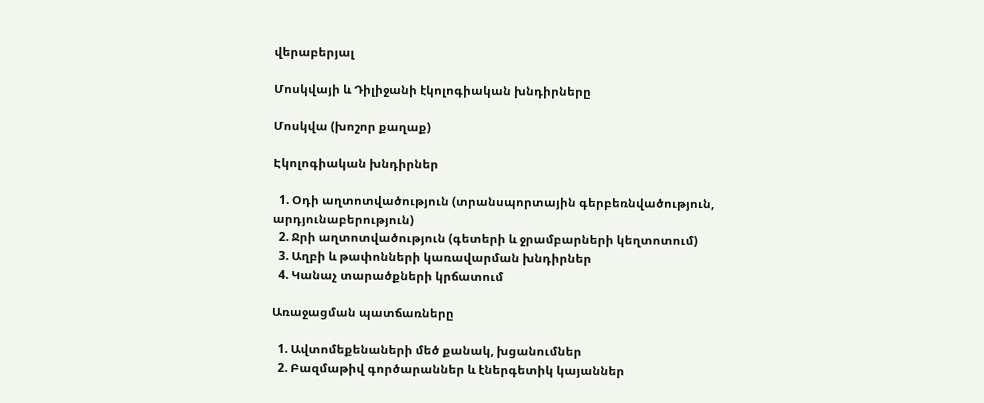վերաբերյալ

Մոսկվայի և Դիլիջանի էկոլոգիական խնդիրները

Մոսկվա (խոշոր քաղաք)

Էկոլոգիական խնդիրներ

  1. Օդի աղտոտվածություն (տրանսպորտային գերբեռնվածություն, արդյունաբերություն)
  2. Ջրի աղտոտվածություն (գետերի և ջրամբարների կեղտոտում)
  3. Աղբի և թափոնների կառավարման խնդիրներ
  4. Կանաչ տարածքների կրճատում

Առաջացման պատճառները

  1. Ավտոմեքենաների մեծ քանակ, խցանումներ
  2. Բազմաթիվ գործարաններ և էներգետիկ կայաններ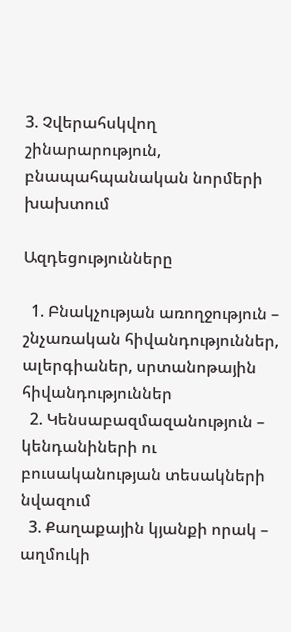3. Չվերահսկվող շինարարություն, բնապահպանական նորմերի խախտում

Ազդեցությունները

  1. Բնակչության առողջություն – շնչառական հիվանդություններ, ալերգիաներ, սրտանոթային հիվանդություններ
  2. Կենսաբազմազանություն – կենդանիների ու բուսականության տեսակների նվազում
  3. Քաղաքային կյանքի որակ – աղմուկի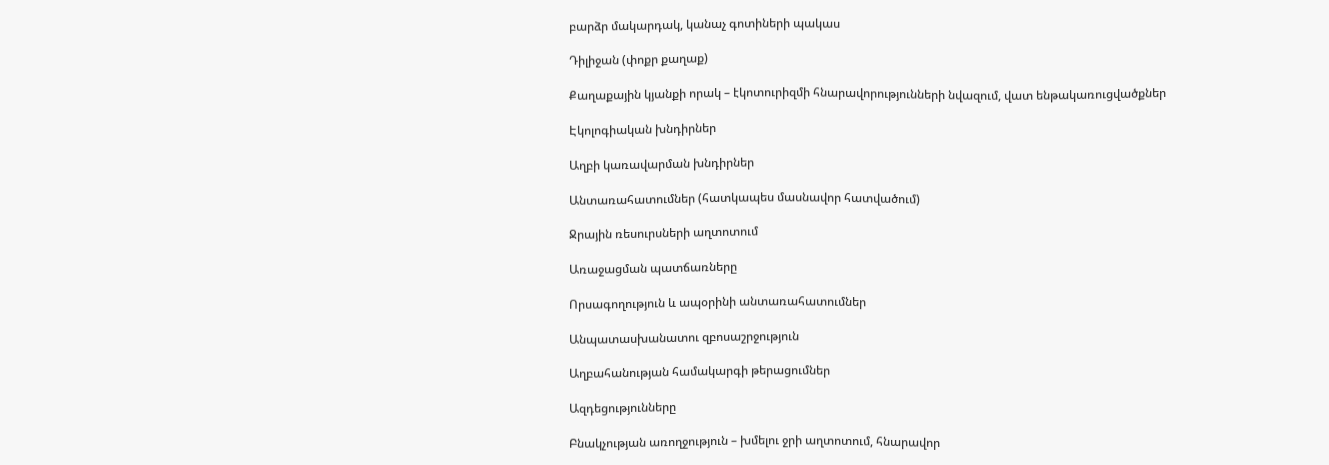բարձր մակարդակ, կանաչ գոտիների պակաս

Դիլիջան (փոքր քաղաք)

Քաղաքային կյանքի որակ – էկոտուրիզմի հնարավորությունների նվազում, վատ ենթակառուցվածքներ

Էկոլոգիական խնդիրներ

Աղբի կառավարման խնդիրներ

Անտառահատումներ (հատկապես մասնավոր հատվածում)

Ջրային ռեսուրսների աղտոտում

Առաջացման պատճառները

Որսագողություն և ապօրինի անտառահատումներ

Անպատասխանատու զբոսաշրջություն

Աղբահանության համակարգի թերացումներ

Ազդեցությունները

Բնակչության առողջություն – խմելու ջրի աղտոտում, հնարավոր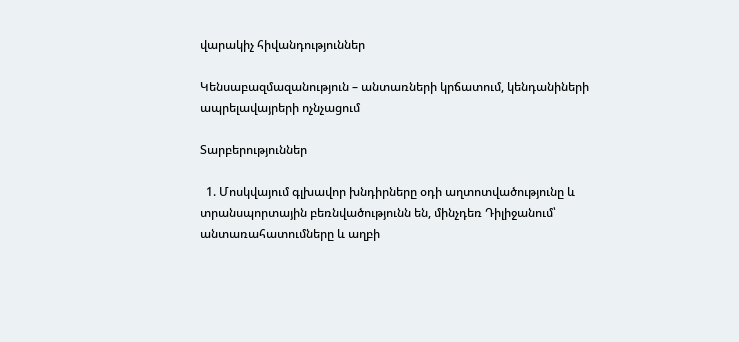վարակիչ հիվանդություններ

Կենսաբազմազանություն – անտառների կրճատում, կենդանիների ապրելավայրերի ոչնչացում

Տարբերություններ

  1. Մոսկվայում գլխավոր խնդիրները օդի աղտոտվածությունը և տրանսպորտային բեռնվածությունն են, մինչդեռ Դիլիջանում՝ անտառահատումները և աղբի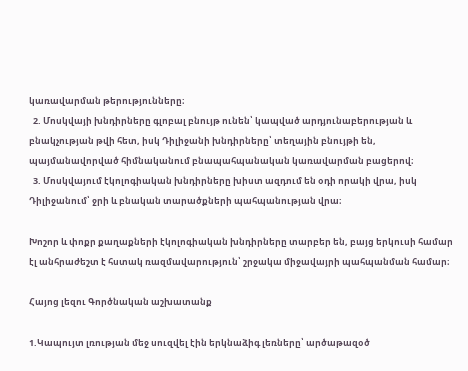կառավարման թերությունները։
  2. Մոսկվայի խնդիրները գլոբալ բնույթ ունեն՝ կապված արդյունաբերության և բնակչության թվի հետ, իսկ Դիլիջանի խնդիրները՝ տեղային բնույթի են, պայմանավորված հիմնականում բնապահպանական կառավարման բացերով։
  3. Մոսկվայում էկոլոգիական խնդիրները խիստ ազդում են օդի որակի վրա, իսկ Դիլիջանում՝ ջրի և բնական տարածքների պահպանության վրա։

Խոշոր և փոքր քաղաքների էկոլոգիական խնդիրները տարբեր են, բայց երկուսի համար էլ անհրաժեշտ է հստակ ռազմավարություն՝ շրջակա միջավայրի պահպանման համար։

Հայոց լեզու Գործնական աշխատանք

1.Կապույտ լռության մեջ սուզվել էին երկնաձիգ լեռները՝ արծաթազօծ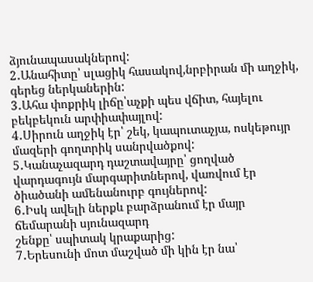ձյունապասակներով:
2․Անահիտը՝ սլացիկ հասակով,նրբիրան մի աղջիկ, գերեց ներկաներին:
3․Ահա փոքրիկ լիճը՝աչքի պես վճիտ, հայելու բեկբեկուն արփիափայլով:
4․Սիրուն աղջիկ էր՝ շեկ, կապուտաչյա, ոսկեթույր մազերի գողտրիկ սանրվածքով:
5․Կանաչազարդ դաշտավայրը՝ ցողված վարդագույն մարգարիտներով, վառվում էր ծիածանի ամենանուրբ գույներով:
6․Իսկ ավելի ներքև բարձրանում էր մայր ճեմարանի սյունազարդ
շենքը՝ սպիտակ կրաքարից:
7․Երեսունի մոտ մաշված մի կին էր նա՝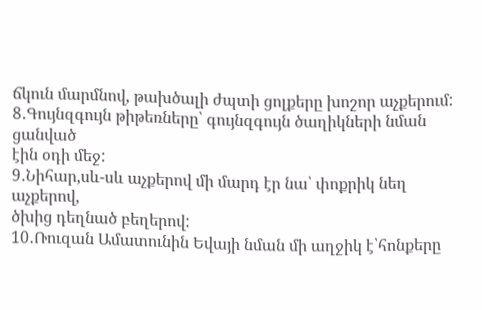ճկուն մարմնով, թախծալի ժպտի ցոլքերը խոշոր աչքերում:
8․Գույնզգույն թիթեռները՝ գույնզգույն ծաղիկների նման ցանված
էին օդի մեջ:
9․Նիհար,սև-սև աչքերով մի մարդ էր նա՝ փոքրիկ նեղ աչքերով,
ծխից դեղնած բեղերով:
10․Ռուզան Ամատունին Եվայի նման մի աղջիկ է՝հոնքերը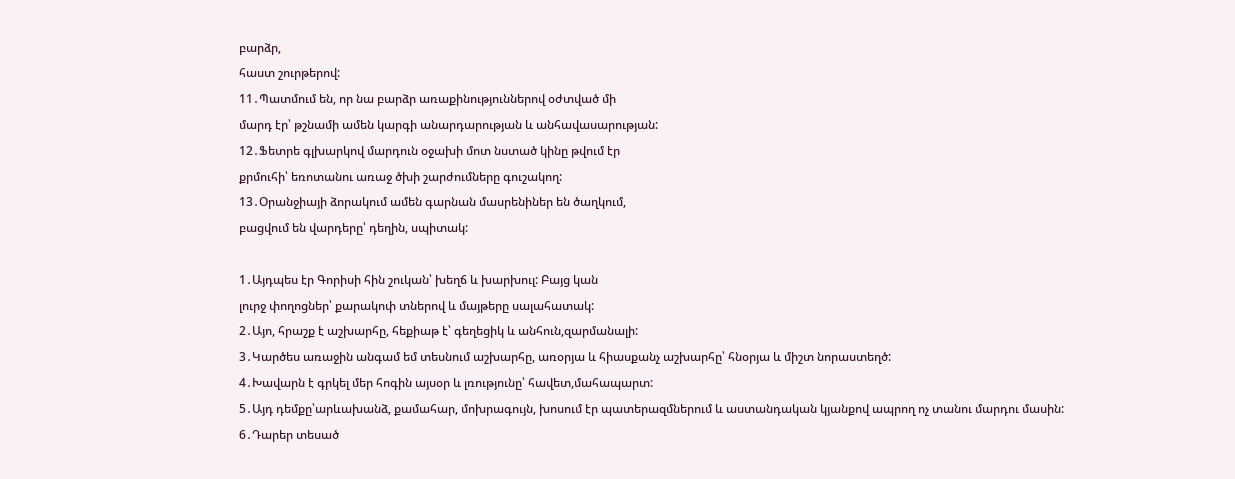բարձր,
հաստ շուրթերով:
11․Պատմում են, որ նա բարձր առաքինություններով օժտված մի
մարդ էր՝ թշնամի ամեն կարգի անարդարության և անհավասարության:
12․Ֆետրե գլխարկով մարդուն օջախի մոտ նստած կինը թվում էր
քրմուհի՝ եռոտանու առաջ ծխի շարժումները գուշակող:
13․Օրանջիայի ձորակում ամեն գարնան մասրենիներ են ծաղկում,
բացվում են վարդերը՝ դեղին, սպիտակ:

1․Այդպես էր Գորիսի հին շուկան՝ խեղճ և խարխուլ: Բայց կան
լուրջ փողոցներ՝ քարակոփ տներով և մայթերը սալահատակ:
2․Այո, հրաշք է աշխարհը, հեքիաթ է՝ գեղեցիկ և անհուն,զարմանալի:
3․Կարծես առաջին անգամ եմ տեսնում աշխարհը, առօրյա և հիասքանչ աշխարհը՝ հնօրյա և միշտ նորաստեղծ:
4․Խավարն է գրկել մեր հոգին այսօր և լռությունը՝ հավետ,մահապարտ:
5․Այդ դեմքը՝արևախանձ, քամահար, մոխրագույն, խոսում էր պատերազմներում և աստանդական կյանքով ապրող ոչ տանու մարդու մասին:
6․Դարեր տեսած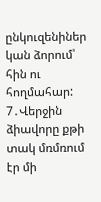ընկուզենիներ կան ձորում՝ հին ու հողմահար:
7․Վերջին ձիավորը քթի տակ մռմռում էր մի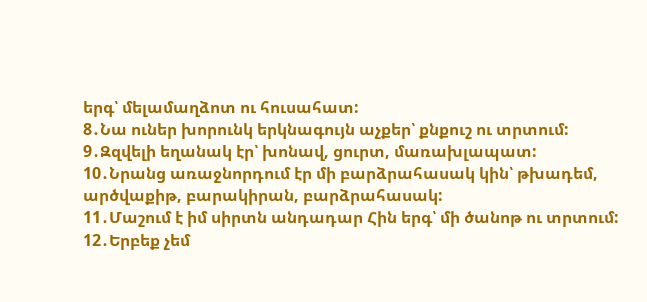երգ՝ մելամաղձոտ ու հուսահատ:
8․Նա ուներ խորունկ երկնագույն աչքեր՝ քնքուշ ու տրտում:
9․Զզվելի եղանակ էր՝ խոնավ, ցուրտ, մառախլապատ:
10․Նրանց առաջնորդում էր մի բարձրահասակ կին՝ թխադեմ, արծվաքիթ, բարակիրան, բարձրահասակ:
11․Մաշում է իմ սիրտն անդադար Հին երգ՝ մի ծանոթ ու տրտում:
12․Երբեք չեմ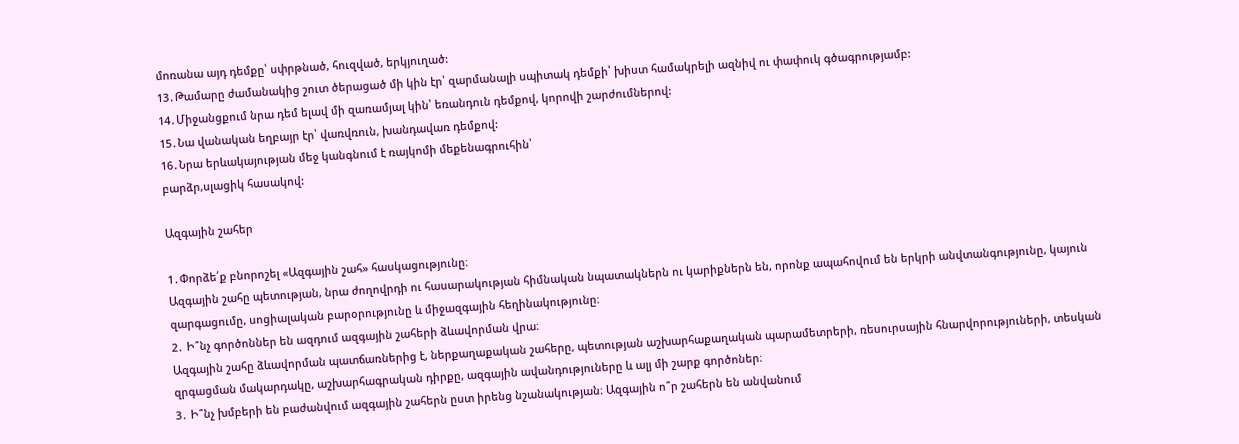մոռանա այդ դեմքը՝ սփրթնած, հուզված, երկյուղած:
13․Թամարը ժամանակից շուտ ծերացած մի կին էր՝ զարմանալի սպիտակ դեմքի՝ խիստ համակրելի ազնիվ ու փափուկ գծագրությամբ:
14․Միջանցքում նրա դեմ ելավ մի զառամյալ կին՝ եռանդուն դեմքով, կորովի շարժումներով:
15․Նա վանական եղբայր էր՝ վառվռուն, խանդավառ դեմքով:
16․Նրա երևակայության մեջ կանգնում է ռայկոմի մեքենագրուհին՝
բարձր,սլացիկ հասակով:

Ազգային շահեր

1․Փորձե՛ք բնորոշել «Ազգային շահ» հասկացությունը։
Ազգային շահը պետության, նրա ժողովրդի ու հասարակության հիմնական նպատակներն ու կարիքներն են, որոնք ապահովում են երկրի անվտանգությունը, կայուն զարգացումը, սոցիալական բարօրությունը և միջազգային հեղինակությունը։
2․ Ի՞նչ գործոններ են ազդում ազգային շահերի ձևավորման վրա։
Ազգային շահը ձևավորման պատճառներից է, ներքաղաքական շահերը, պետության աշխարհաքաղական պարամետրերի, ռեսուրսային հնարվորություների, տեսկան զրգացման մակարդակը, աշխարհագրական դիրքը, ազգային ավանդություները և ալյ մի շարք գործոներ։
3․ Ի՞նչ խմբերի են բաժանվում ազգային շահերն ըստ իրենց նշանակության։ Ազգային ո՞ր շահերն են անվանում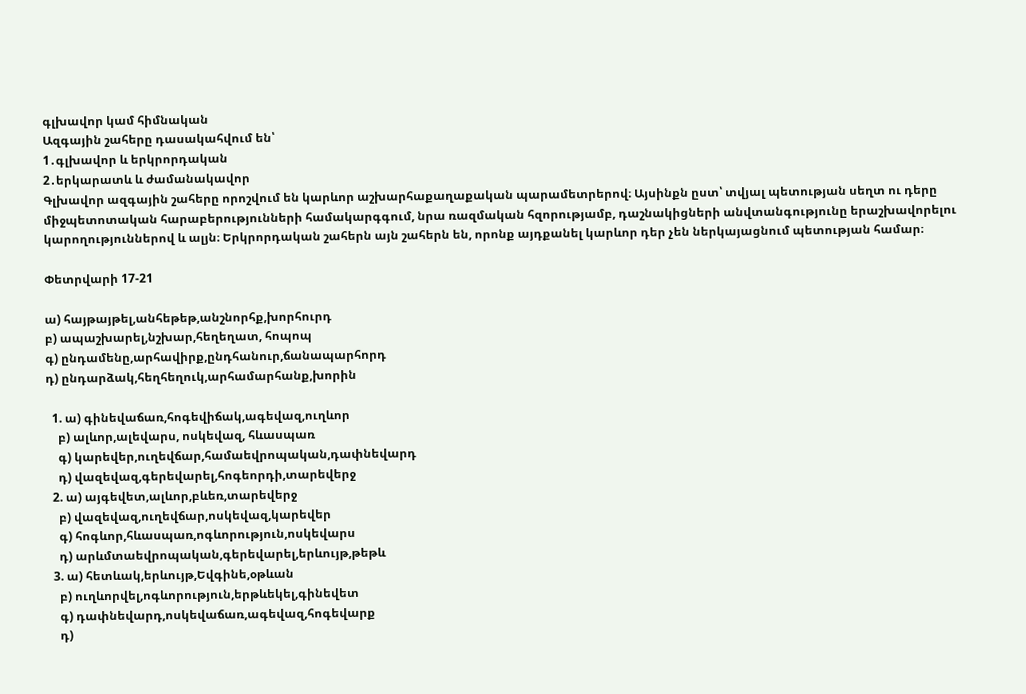գլխավոր կամ հիմնական
Ազգային շահերը դասակահվում են՝
1․գլխավոր և երկրորդական
2․երկարատև և ժամանակավոր
Գլխավոր ազգային շահերը որոշվում են կարևոր աշխարհաքաղաքական պարամետրերով։ Այսինքն ըստ՝ տվյալ պետության սեղտ ու դերը միջպետոտական հարաբերությունների համակարգգում, նրա ռազմական հզորությամբ, դաշնակիցների անվտանգությունը երաշխավորելու կարողություններով և ալյն։ Երկրորդական շահերն այն շահերն են, որոնք այդքանել կարևոր դեր չեն ներկայացնում պետության համար։

Փետրվարի 17-21

ա) հայթայթել,անհեթեթ,անշնորհք,խորհուրդ
բ) ապաշխարել,նշխար,հեղեղատ, հոպոպ
գ) ընդամենը,արհավիրք,ընդհանուր,ճանապարհորդ
դ) ընդարձակ,հեղհեղուկ,արհամարհանք,խորին

  1. ա) գինեվաճառ,հոգեվիճակ,ագեվազ,ուղևոր
    բ) ալևոր,ալեվարս, ոսկեվազ, հևասպառ
    գ) կարեվեր,ուղեվճար,համաեվրոպական,դափնեվարդ
    դ) վազեվազ,գերեվարել,հոգեորդի,տարեվերջ
  2. ա) այգեվետ,ալևոր,բևեռ,տարեվերջ
    բ) վազեվազ,ուղեվճար,ոսկեվազ,կարեվեր
    գ) հոգևոր,հևասպառ,ոգևորություն,ոսկեվարս
    դ) արևմտաեվրոպական,գերեվարել,երևույթ,թեթև
  3. ա) հետևակ,երևույթ,Եվգինե,օթևան
    բ) ուղևորվել,ոգևորություն,երթևեկել,գինեվետ
    գ) դափնեվարդ,ոսկեվաճառ,ագեվազ,հոգեվարք
    դ)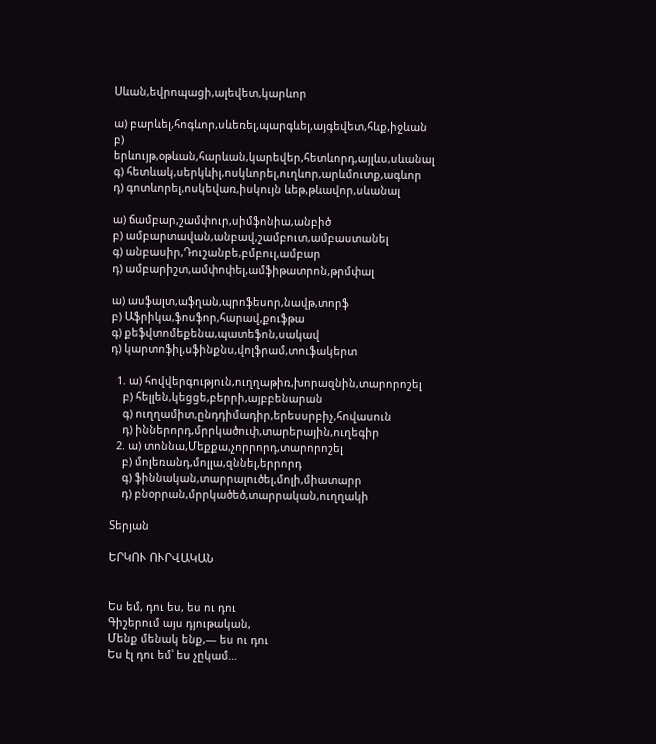Սևան,եվրոպացի,ալեվետ,կարևոր

ա) բարևել,հոգևոր,սևեռել,պարգևել,այգեվետ,հևք,իջևան
բ) երևույթ,օթևան,հարևան,կարեվեր,հետևորդ,այլևս,սևանալ
գ) հետևակ,սերկևիլ,ոսկևորել,ուղևոր,արևմուտք,ագևոր
դ) գոտևորել,ոսկեվառ,իսկույն ևեթ,թևավոր,սևանալ

ա) ճամբար,շամփուր,սիմֆոնիա,անբիծ
բ) ամբարտավան,անբավ,շամբուտ,ամբաստանել
գ) անբասիր,Դուշանբե,բմբուլ,ամբար
դ) ամբարիշտ,ամփոփել,ամֆիթատրոն,թրմփալ

ա) ասֆալտ,աֆղան,պրոֆեսոր,նավթ,տորֆ
բ) Աֆրիկա,ֆոսֆոր,հարավ,քուֆթա
գ) քեֆվտոմեքենա,պատեֆոն,սակավ
դ) կարտոֆիլ,սֆինքնս,վոլֆրամ,տուֆակերտ

  1. ա) հովվերգություն,ուղղաթիռ,խորազնին,տարորոշել
    բ) հելլեն,կեցցե,բերրի,այբբենարան
    գ) ուղղամիտ,ընդդիմադիր,երեսսրբիչ,հովասուն
    դ) իններորդ,մրրկածուփ,տարերային,ուղեգիր
  2. ա) տոննա,Մեքքա,չորրորդ,տարորոշել
    բ) մոլեռանդ,մոլլա,զննել,երրորդ
    գ) ֆիննական,տարրալուծել,մոլի,միատարր
    դ) բնօրրան,մրրկածեծ,տարրական,ուղղակի

Տերյան

ԵՐԿՈՒ ՈՒՐՎԱԿԱՆ


Ես եմ, դու ես, ես ու դու
Գիշերում այս դյութական,
Մենք մենակ ենք,— ես ու դու
Ես էլ դու եմ՝ ես չըկամ…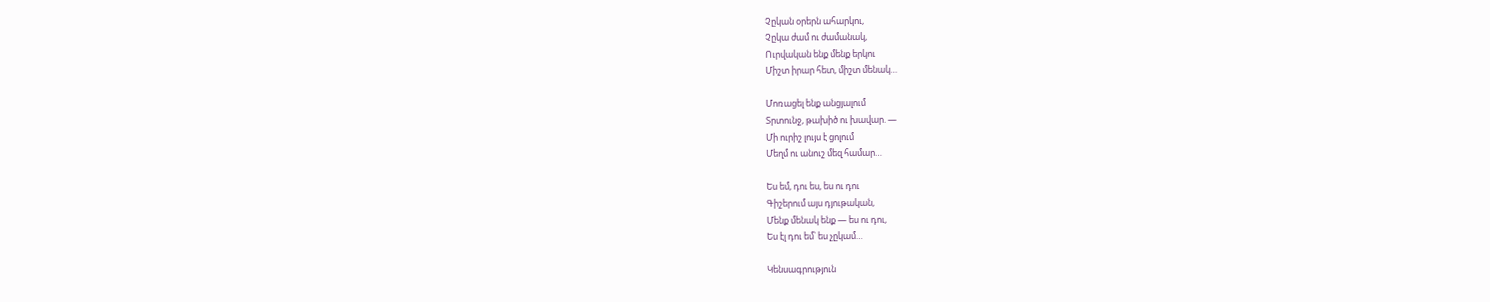Չըկան օրերն ահարկու,
Չըկա ժամ ու ժամանակ,
Ուրվական ենք մենք երկու
Միշտ իրար հետ, միշտ մենակ…

Մոռացել ենք անցյալում
Տրտունջ, թախիծ ու խավար. —
Մի ուրիշ լույս է ցոլում
Մեղմ ու անուշ մեզ համար…

Ես եմ, դու ես, ես ու դու
Գիշերում այս դյութական,
Մենք մենակ ենք — ես ու դու,
Ես էլ դու եմ՝ ես չըկամ…

Կենսագրություն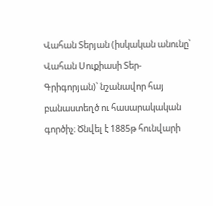Վահան Տերյան (իսկական անունը՝ Վահան Սուքիասի Տեր-Գրիգորյան)՝ նշանավոր հայ բանաստեղծ ու հասարակական գործիչ։ Ծնվել է 1885թ հունվարի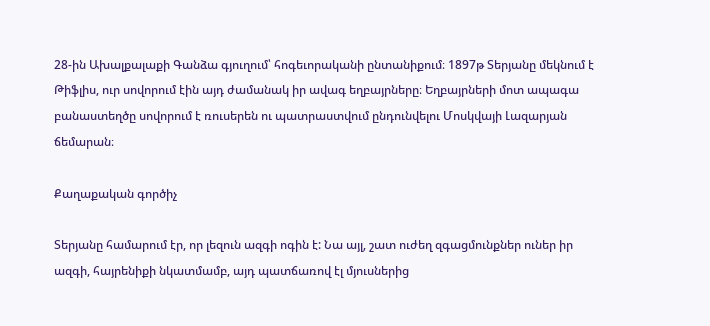28-ին Ախալքալաքի Գանձա գյուղում՝ հոգեւորականի ընտանիքում։ 1897թ Տերյանը մեկնում է Թիֆլիս, ուր սովորում էին այդ ժամանակ իր ավագ եղբայրները։ Եղբայրների մոտ ապագա բանաստեղծը սովորում է ռուսերեն ու պատրաստվում ընդունվելու Մոսկվայի Լազարյան ճեմարան։

Քաղաքական գործիչ

Տերյանը համարում էր, որ լեզուն ազգի ոգին է: Նա այլ, շատ ուժեղ զգացմունքներ ուներ իր ազգի, հայրենիքի նկատմամբ, այդ պատճառով էլ մյուսներից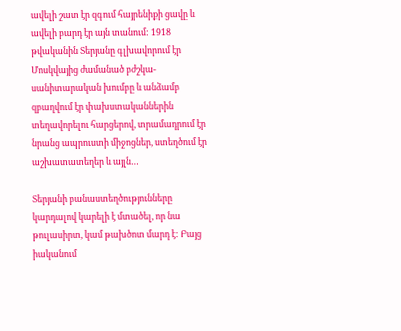ավելի շատ էր զգում հայրենիքի ցավը և ավելի բարդ էր այն տանում: 1918 թվականին Տերյանը գլխավորում էր Մոսկվայից ժամանած բժշկա-սանիտարական խումբը և անձամբ զբաղվում էր փախստականներին տեղավորելու հարցերով, տրամադրում էր նրանց ապրուստի միջոցներ, ստեղծում էր աշխատատեղեր և այլն…

Տերյանի բանաստեղծությունները կարդալով կարելի է մտածել, որ նա թուլասիրտ, կամ թախծոտ մարդ է: Բայց իականում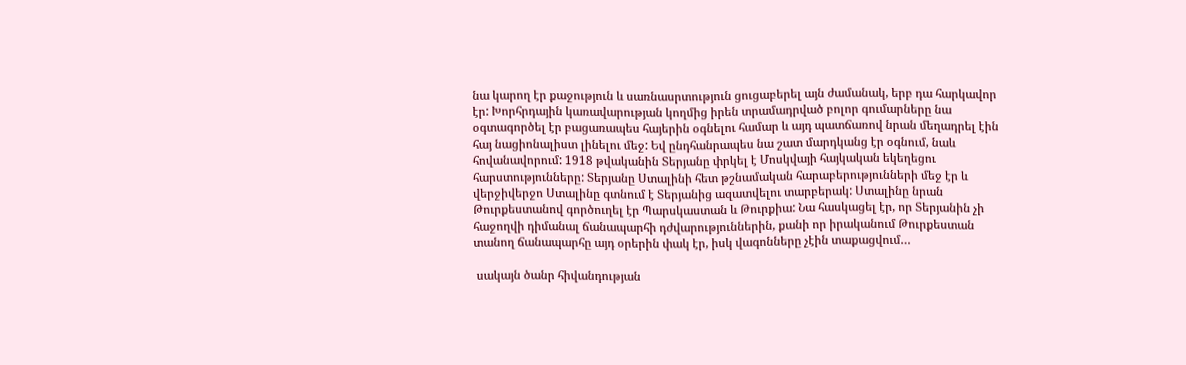նա կարող էր քաջություն և սառնասրտություն ցուցաբերել այն ժամանակ, երբ դա հարկավոր էր: Խորհրդային կառավարության կողմից իրեն տրամադրված բոլոր գումարները նա օգտագործել էր բացառապես հայերին օգնելու համար և այդ պատճառով նրան մեղադրել էին հայ նացիոնալիստ լինելու մեջ: Եվ ընդհանրապես նա շատ մարդկանց էր օգնում, նաև հովանավորում: 1918 թվականին Տերյանը փրկել է Մոսկվայի հայկական եկեղեցու հարստությունները: Տերյանը Ստալինի հետ թշնամական հարաբերությունների մեջ էր և վերջիվերջո Ստալինը գտնում է Տերյանից ազատվելու տարբերակ: Ստալինը նրան Թուրքեստանով գործուղել էր Պարսկաստան և Թուրքիա: Նա հասկացել էր, որ Տերյանին չի հաջողվի դիմանալ ճանապարհի դժվարություններին, քանի որ իրականում Թուրքեստան տանող ճանապարհը այդ օրերին փակ էր, իսկ վագոնները չէին տաքացվում…

 սակայն ծանր հիվանդության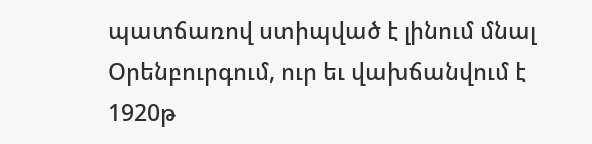պատճառով ստիպված է լինում մնալ Օրենբուրգում, ուր եւ վախճանվում է 1920թ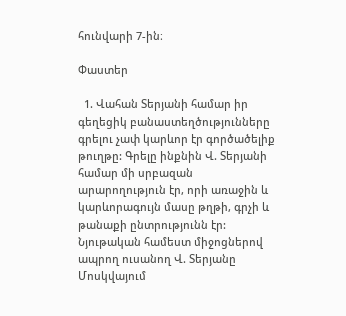հունվարի 7-ին։

Փաստեր

  1. Վահան Տերյանի համար իր գեղեցիկ բանաստեղծությունները գրելու չափ կարևոր էր գործածելիք թուղթը: Գրելը ինքնին Վ. Տերյանի համար մի սրբազան արարողություն էր, որի առաջին և կարևորագույն մասը թղթի, գրչի և թանաքի ընտրությունն էր: Նյութական համեստ միջոցներով ապրող ուսանող Վ. Տերյանը Մոսկվայում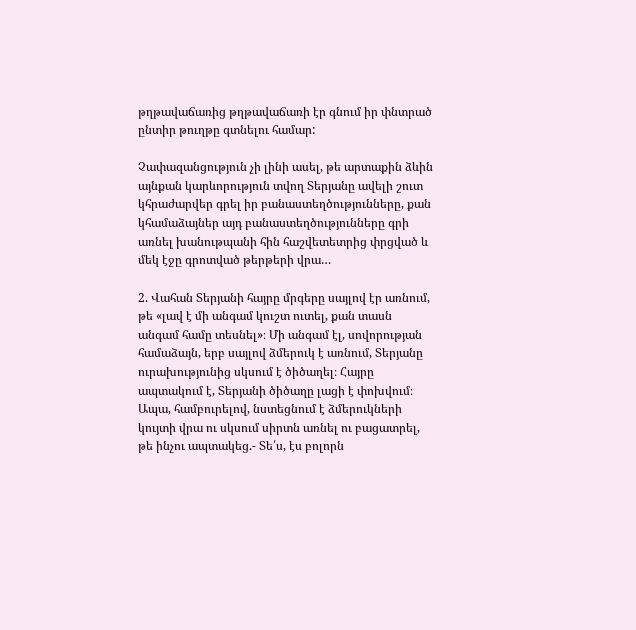թղթավաճառից թղթավաճառի էր գնում իր փնտրած ընտիր թուղթը գտնելու համար:

Չափազանցություն չի լինի ասել, թե արտաքին ձևին այնքան կարևորություն տվող Տերյանը ավելի շուտ կհրաժարվեր գրել իր բանաստեղծությունները, քան կհամաձայներ այդ բանաստեղծությունները գրի առնել խանութպանի հին հաշվետետրից փրցված և մեկ էջը գրոտված թերթերի վրա…

2. Վահան Տերյանի հայրը մրգերը սայլով էր առնում, թե «լավ է մի անգամ կուշտ ուտել, քան տասն անգամ համը տեսնել»։ Մի անգամ էլ, սովորության համաձայն, երբ սայլով ձմերուկ է առնում, Տերյանը ուրախությունից սկսում է ծիծաղել։ Հայրը ապտակում է, Տերյանի ծիծաղը լացի է փոխվում։ Ապա, համբուրելով, նստեցնում է ձմերուկների կույտի վրա ու սկսում սիրտն առնել ու բացատրել, թե ինչու ապտակեց.- Տե՛ս, էս բոլորն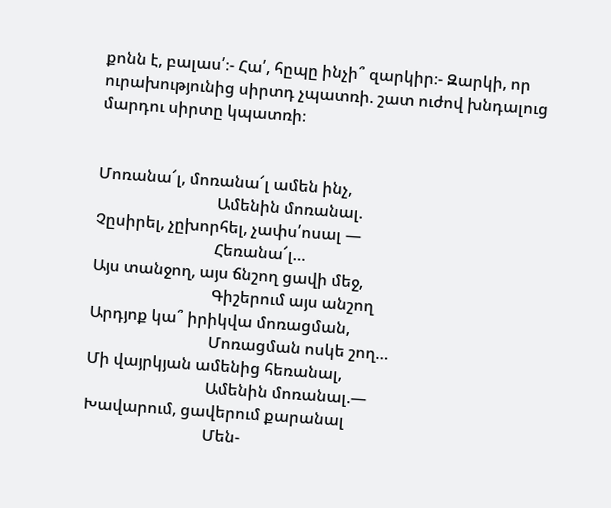քոնն է, բալաս՛։- Հա՛, հըպը ինչի՞ զարկիր։- Զարկի, որ ուրախությունից սիրտդ չպատռի. շատ ուժով խնդալուց մարդու սիրտը կպատռի։


Մոռանա՜լ, մոռանա՜լ ամեն ինչ,
                              Ամենին մոռանալ.
Չըսիրել, չըխորհել, չափս՛ոսալ —
                              Հեռանա՜լ…
Այս տանջող, այս ճնշող ցավի մեջ,
                              Գիշերում այս անշող
Արդյոք կա՞ իրիկվա մոռացման,
                              Մոռացման ոսկե շող…
Մի վայրկյան ամենից հեռանալ,
                              Ամենին մոռանալ.—
Խավարում, ցավերում քարանալ
                              Մեն-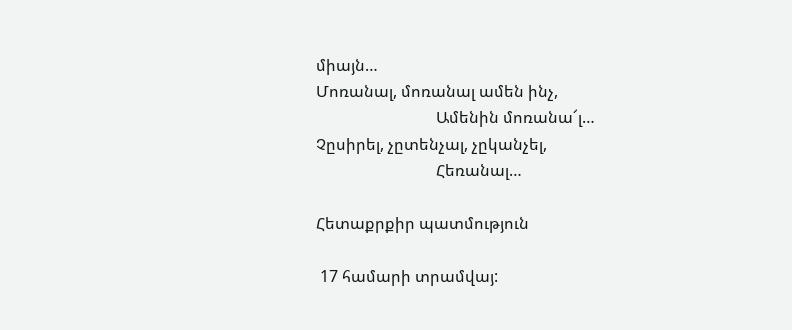միայն…
Մոռանալ, մոռանալ ամեն ինչ,
                              Ամենին մոռանա՜լ…
Չըսիրել, չըտենչալ, չըկանչել,
                              Հեռանալ…

Հետաքրքիր պատմություն

 17 համարի տրամվայ: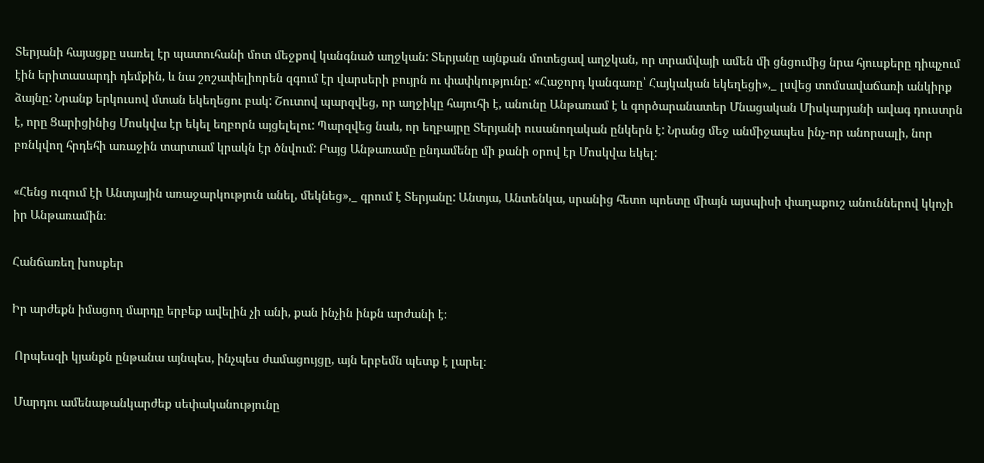Տերյանի հայացքը սառել էր պատուհանի մոտ մեջքով կանգնած աղջկան: Տերյանը այնքան մոտեցավ աղջկան, որ տրամվայի ամեն մի ցնցումից նրա հյուսքերը դիպչում էին երիտասարդի դեմքին, և նա շոշափելիորեն զգում էր վարսերի բույրն ու փափկությունը: «Հաջորդ կանգառը՝ Հայկական եկեղեցի»,_ լսվեց տոմսավաճառի անկիրք ձայնը: Նրանք երկուսով մտան եկեղեցու բակ: Շուտով պարզվեց, որ աղջիկը հայուհի է, անունը Անթառամ է և գործարանատեր Մնացական Միսկարյանի ավագ դուստրն է, որը Ցարիցինից Մոսկվա էր եկել եղբորն այցելելու: Պարզվեց նաև, որ եղբայրը Տերյանի ուսանողական ընկերն է: Նրանց մեջ անմիջապես ինչ-որ անորսալի, նոր բռնկվող հրդեհի առաջին տարտամ կրակն էր ծնվում: Բայց Անթառամը ընդամենը մի քանի օրով էր Մոսկվա եկել:

«Հենց ուզում էի Անտյային առաջարկություն անել, մեկնեց»,_ գրում է Տերյանը: Անտյա, Անտենկա, սրանից հետո պոետը միայն այսպիսի փաղաքուշ անուններով կկոչի իր Անթառամին։

Հանճառեղ խոսքեր

Իր արժեքն իմացող մարդը երբեք ավելին չի անի, քան ինչին ինքն արժանի է։

 Որպեսզի կյանքն ընթանա այնպես, ինչպես ժամացույցը, այն երբեմն պետք է լարել։

 Մարդու ամենաթանկարժեք սեփականությունը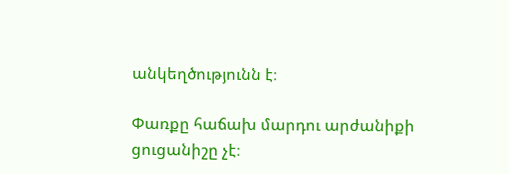անկեղծությունն է։

Փառքը հաճախ մարդու արժանիքի ցուցանիշը չէ։